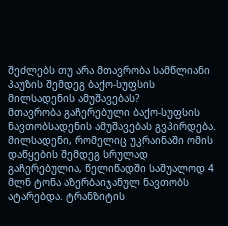შეძლებს თუ არა მთავრობა სამწლიანი პაუზის შემდეგ ბაქო-სუფსის მილსადენის ამუშავებას?
მთავრობა გაჩერებული ბაქო-სუფსის ნავთობსადენის ამუშავებას გვპირდება. მილსადენი, რომელიც უკრაინაში ომის დაწყების შემდეგ სრულად გაჩერებულია, წელიწადში საშუალოდ 4 მლნ ტონა აზერბაიჯანულ ნავთობს ატარებდა. ტრანზიტის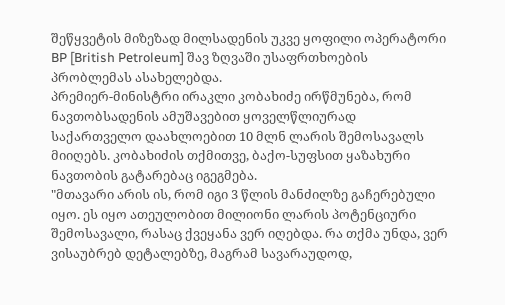შეწყვეტის მიზეზად მილსადენის უკვე ყოფილი ოპერატორი BP [British Petroleum] შავ ზღვაში უსაფრთხოების პრობლემას ასახელებდა.
პრემიერ-მინისტრი ირაკლი კობახიძე ირწმუნება, რომ ნავთობსადენის ამუშავებით ყოველწლიურად საქართველო დაახლოებით 10 მლნ ლარის შემოსავალს მიიღებს. კობახიძის თქმითვე, ბაქო-სუფსით ყაზახური ნავთობის გატარებაც იგეგმება.
"მთავარი არის ის, რომ იგი 3 წლის მანძილზე გაჩერებული იყო. ეს იყო ათეულობით მილიონი ლარის პოტენციური შემოსავალი, რასაც ქვეყანა ვერ იღებდა. რა თქმა უნდა, ვერ ვისაუბრებ დეტალებზე, მაგრამ სავარაუდოდ,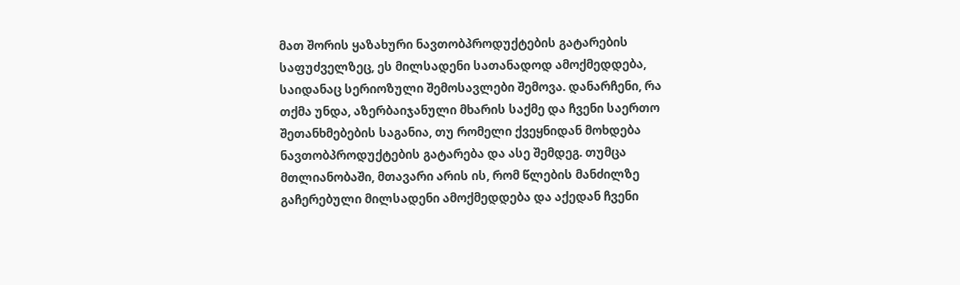მათ შორის ყაზახური ნავთობპროდუქტების გატარების საფუძველზეც, ეს მილსადენი სათანადოდ ამოქმედდება, საიდანაც სერიოზული შემოსავლები შემოვა. დანარჩენი, რა თქმა უნდა, აზერბაიჯანული მხარის საქმე და ჩვენი საერთო შეთანხმებების საგანია, თუ რომელი ქვეყნიდან მოხდება ნავთობპროდუქტების გატარება და ასე შემდეგ. თუმცა მთლიანობაში, მთავარი არის ის, რომ წლების მანძილზე გაჩერებული მილსადენი ამოქმედდება და აქედან ჩვენი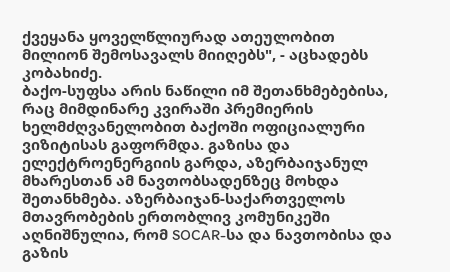ქვეყანა ყოველწლიურად ათეულობით მილიონ შემოსავალს მიიღებს", - აცხადებს კობახიძე.
ბაქო-სუფსა არის ნაწილი იმ შეთანხმებებისა, რაც მიმდინარე კვირაში პრემიერის ხელმძღვანელობით ბაქოში ოფიციალური ვიზიტისას გაფორმდა. გაზისა და ელექტროენერგიის გარდა, აზერბაიჯანულ მხარესთან ამ ნავთობსადენზეც მოხდა შეთანხმება. აზერბაიჯან-საქართველოს მთავრობების ერთობლივ კომუნიკეში აღნიშნულია, რომ SOCAR-სა და ნავთობისა და გაზის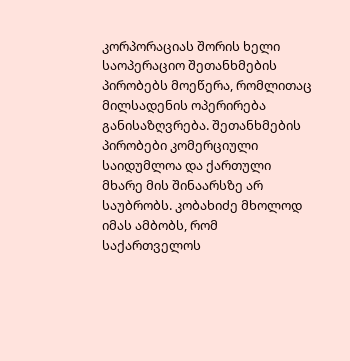კორპორაციას შორის ხელი საოპერაციო შეთანხმების პირობებს მოეწერა, რომლითაც მილსადენის ოპერირება განისაზღვრება. შეთანხმების პირობები კომერციული საიდუმლოა და ქართული მხარე მის შინაარსზე არ საუბრობს. კობახიძე მხოლოდ იმას ამბობს, რომ საქართველოს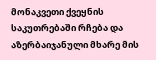მონაკვეთი ქვეყნის საკუთრებაში რჩება და აზერბაიჯანული მხარე მის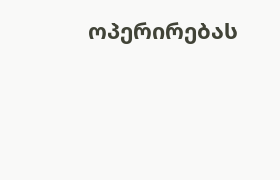ოპერირებას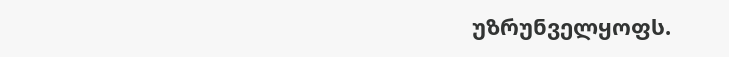უზრუნველყოფს.